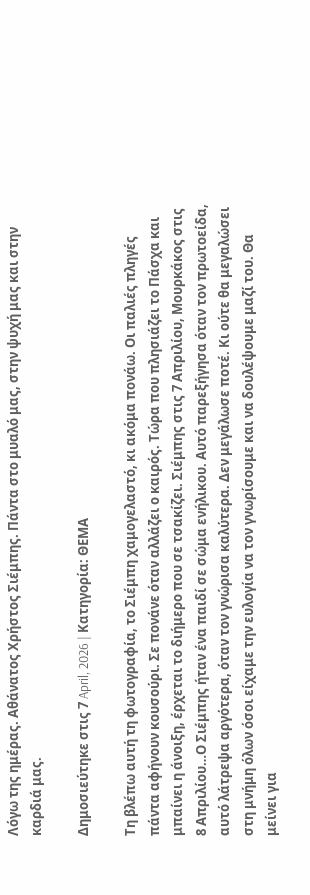Λόγω της ημέρας. Αθάνατος Χρήστος Σιέμπης. Πάντα στο μυαλό μας, στην ψυχή μας και στην καρδιά μας.

Δημοσιεύτηκε στις 7 April, 2026 | Κατηγορία: ΘΕΜΑ

Tη βλέπω αυτή τη φωτογραφία, το Σιέμπη χαμογελαστό, κι ακόμα πονάω. Οι παλιές πληγές πάντα αφήνουν κουσούρι. Σε πονάνε όταν αλλάζει ο καιρός. Τώρα που πλησιάζει το Πάσχα και μπαίνει η άνοιξη, έρχεται το διήμερο που σε τσακίζει. Σιέμπης στις 7 Απριλίου, Μουρκάκος στις 8 Απριλίου…Ο Σιέμπης ήταν ένα παιδί σε σώμα ενήλικου. Αυτό παρεξήγησα όταν τον πρωτοείδα, αυτό λάτρεψα αργότερα, όταν τον γνώρισα καλύτερα. Δεν μεγάλωσε ποτέ. Κι ούτε θα μεγαλώσει στη μνήμη όλων όσοι είχαμε την ευλογία να τον γνωρίσουμε και να δουλέψουμε μαζί του. Θα μείνει για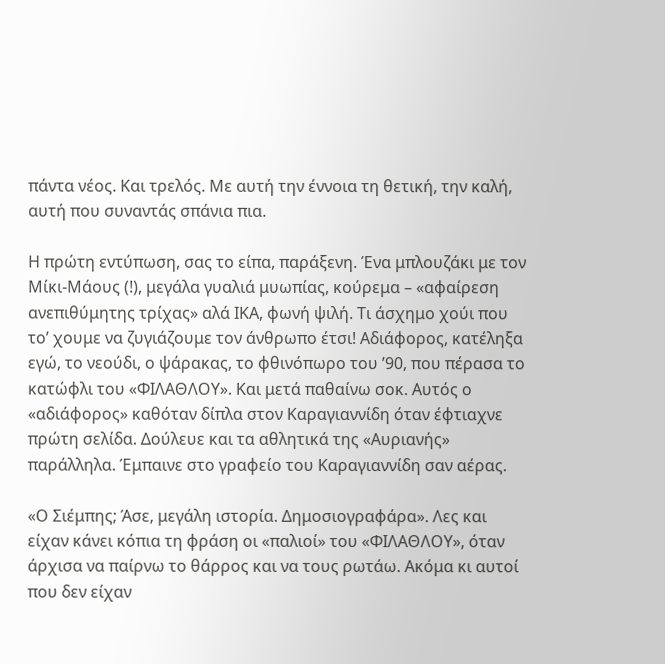πάντα νέος. Και τρελός. Με αυτή την έννοια τη θετική, την καλή, αυτή που συναντάς σπάνια πια.

Η πρώτη εντύπωση, σας το είπα, παράξενη. Ένα μπλουζάκι με τον Μίκι-Μάους (!), μεγάλα γυαλιά μυωπίας, κούρεμα – «αφαίρεση ανεπιθύμητης τρίχας» αλά ΙΚΑ, φωνή ψιλή. Τι άσχημο χούι που το’ χουμε να ζυγιάζουμε τον άνθρωπο έτσι! Αδιάφορος, κατέληξα εγώ, το νεούδι, ο ψάρακας, το φθινόπωρο του ’90, που πέρασα το κατώφλι του «ΦΙΛΑΘΛΟΥ». Και μετά παθαίνω σοκ. Αυτός ο «αδιάφορος» καθόταν δίπλα στον Καραγιαννίδη όταν έφτιαχνε πρώτη σελίδα. Δούλευε και τα αθλητικά της «Αυριανής» παράλληλα. Έμπαινε στο γραφείο του Καραγιαννίδη σαν αέρας.

«Ο Σιέμπης; Άσε, μεγάλη ιστορία. Δημοσιογραφάρα». Λες και είχαν κάνει κόπια τη φράση οι «παλιοί» του «ΦΙΛΑΘΛΟΥ», όταν άρχισα να παίρνω το θάρρος και να τους ρωτάω. Ακόμα κι αυτοί που δεν είχαν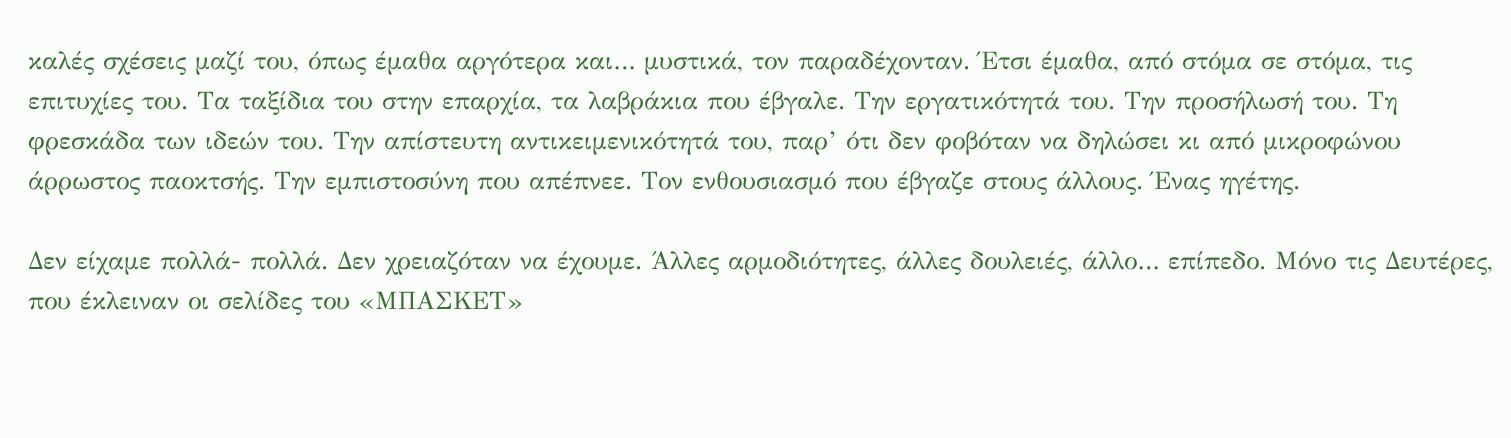καλές σχέσεις μαζί του, όπως έμαθα αργότερα και… μυστικά, τον παραδέχονταν. Έτσι έμαθα, από στόμα σε στόμα, τις επιτυχίες του. Τα ταξίδια του στην επαρχία, τα λαβράκια που έβγαλε. Την εργατικότητά του. Την προσήλωσή του. Τη φρεσκάδα των ιδεών του. Την απίστευτη αντικειμενικότητά του, παρ’ ότι δεν φοβόταν να δηλώσει κι από μικροφώνου άρρωστος παοκτσής. Την εμπιστοσύνη που απέπνεε. Τον ενθουσιασμό που έβγαζε στους άλλους. Ένας ηγέτης.

Δεν είχαμε πολλά- πολλά. Δεν χρειαζόταν να έχουμε. Άλλες αρμοδιότητες, άλλες δουλειές, άλλο… επίπεδο. Μόνο τις Δευτέρες, που έκλειναν οι σελίδες του «ΜΠΑΣΚΕΤ»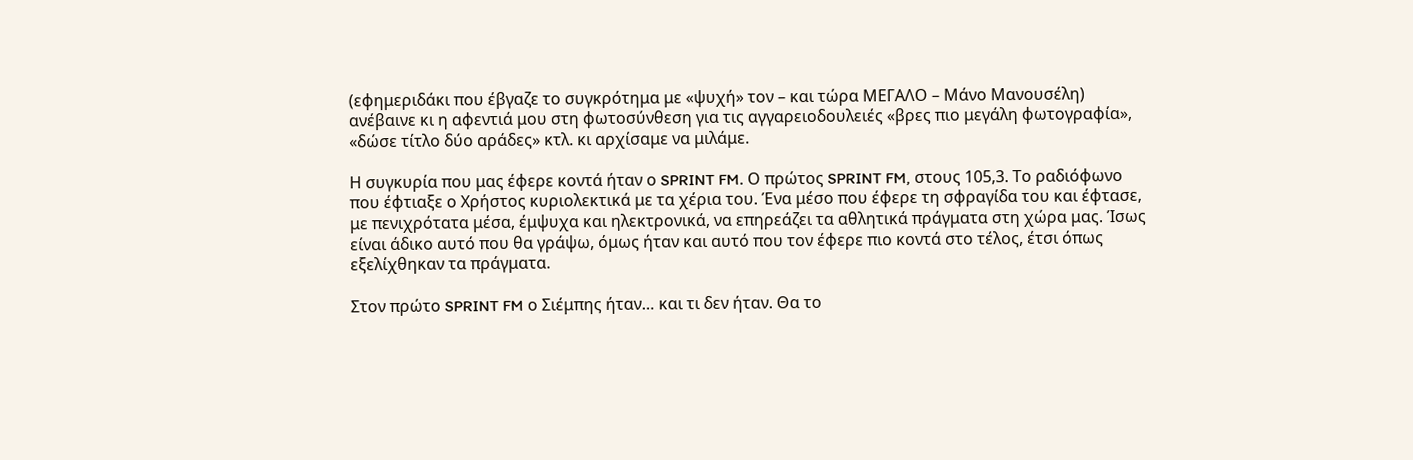(εφημεριδάκι που έβγαζε το συγκρότημα με «ψυχή» τον – και τώρα ΜΕΓΑΛΟ – Μάνο Μανουσέλη) ανέβαινε κι η αφεντιά μου στη φωτοσύνθεση για τις αγγαρειοδουλειές «βρες πιο μεγάλη φωτογραφία», «δώσε τίτλο δύο αράδες» κτλ. κι αρχίσαμε να μιλάμε.

Η συγκυρία που μας έφερε κοντά ήταν ο SPRINT FM. Ο πρώτος SPRINT FM, στους 105,3. Το ραδιόφωνο που έφτιαξε ο Χρήστος κυριολεκτικά με τα χέρια του. Ένα μέσο που έφερε τη σφραγίδα του και έφτασε, με πενιχρότατα μέσα, έμψυχα και ηλεκτρονικά, να επηρεάζει τα αθλητικά πράγματα στη χώρα μας. Ίσως είναι άδικο αυτό που θα γράψω, όμως ήταν και αυτό που τον έφερε πιο κοντά στο τέλος, έτσι όπως εξελίχθηκαν τα πράγματα.

Στον πρώτο SPRINT FM ο Σιέμπης ήταν… και τι δεν ήταν. Θα το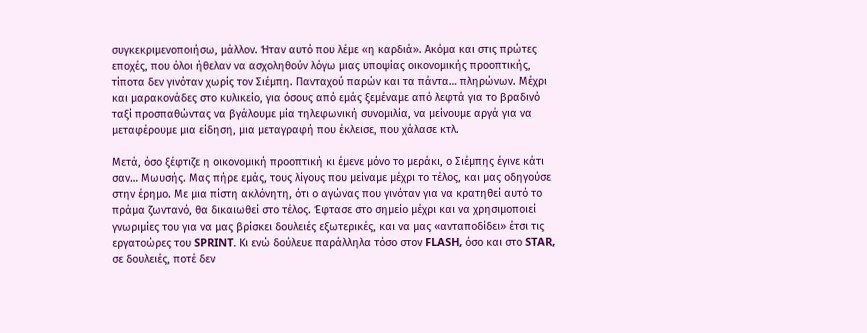συγκεκριμενοποιήσω, μάλλον. Ήταν αυτό που λέμε «η καρδιά». Ακόμα και στις πρώτες εποχές, που όλοι ήθελαν να ασχοληθούν λόγω μιας υποψίας οικονομικής προοπτικής, τίποτα δεν γινόταν χωρίς τον Σιέμπη. Πανταχού παρών και τα πάντα… πληρώνων. Μέχρι και μαρακονάδες στο κυλικείο, για όσους από εμάς ξεμέναμε από λεφτά για το βραδινό ταξί προσπαθώντας να βγάλουμε μία τηλεφωνική συνομιλία, να μείνουμε αργά για να μεταφέρουμε μια είδηση, μια μεταγραφή που έκλεισε, που χάλασε κτλ.

Μετά, όσο ξέφτιζε η οικονομική προοπτική κι έμενε μόνο το μεράκι, ο Σιέμπης έγινε κάτι σαν… Μωυσής. Μας πήρε εμάς, τους λίγους που μείναμε μέχρι το τέλος, και μας οδηγούσε στην έρημο. Με μια πίστη ακλόνητη, ότι ο αγώνας που γινόταν για να κρατηθεί αυτό το πράμα ζωντανό, θα δικαιωθεί στο τέλος. Έφτασε στο σημείο μέχρι και να χρησιμοποιεί γνωριμίες του για να μας βρίσκει δουλειές εξωτερικές, και να μας «ανταποδίδει» έτσι τις εργατοώρες του SPRINT. Κι ενώ δούλευε παράλληλα τόσο στον FLASH, όσο και στο STAR, σε δουλειές, ποτέ δεν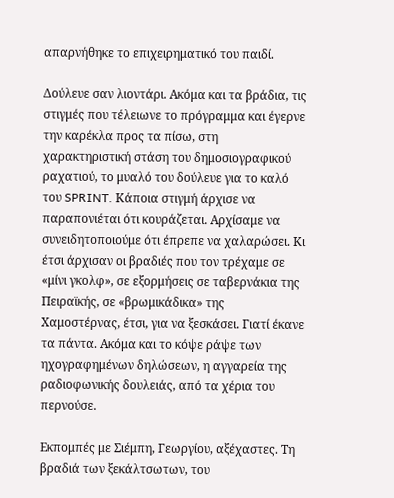απαρνήθηκε το επιχειρηματικό του παιδί.

Δούλευε σαν λιοντάρι. Ακόμα και τα βράδια, τις στιγμές που τέλειωνε το πρόγραμμα και έγερνε την καρέκλα προς τα πίσω, στη χαρακτηριστική στάση του δημοσιογραφικού ραχατιού, το μυαλό του δούλευε για το καλό του SPRINT. Κάποια στιγμή άρχισε να παραπονιέται ότι κουράζεται. Αρχίσαμε να συνειδητοποιούμε ότι έπρεπε να χαλαρώσει. Κι έτσι άρχισαν οι βραδιές που τον τρέχαμε σε «μίνι γκολφ», σε εξορμήσεις σε ταβερνάκια της Πειραϊκής, σε «βρωμικάδικα» της Χαμοστέρνας, έτσι, για να ξεσκάσει. Γιατί έκανε τα πάντα. Ακόμα και το κόψε ράψε των ηχογραφημένων δηλώσεων, η αγγαρεία της ραδιοφωνικής δουλειάς, από τα χέρια του περνούσε.

Εκπομπές με Σιέμπη, Γεωργίου, αξέχαστες. Τη βραδιά των ξεκάλτσωτων, του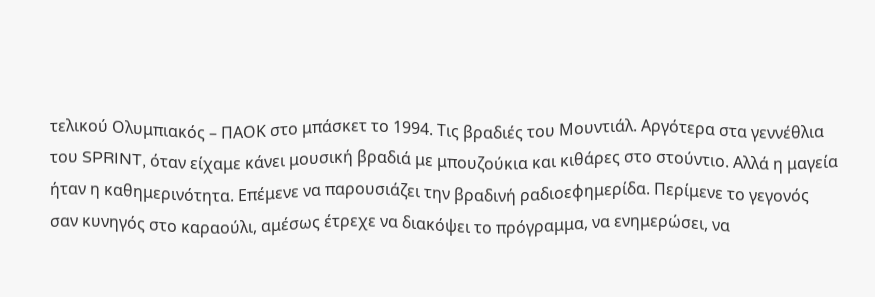τελικού Ολυμπιακός – ΠΑΟΚ στο μπάσκετ το 1994. Τις βραδιές του Μουντιάλ. Αργότερα στα γεννέθλια του SPRINT, όταν είχαμε κάνει μουσική βραδιά με μπουζούκια και κιθάρες στο στούντιο. Αλλά η μαγεία ήταν η καθημερινότητα. Επέμενε να παρουσιάζει την βραδινή ραδιοεφημερίδα. Περίμενε το γεγονός σαν κυνηγός στο καραούλι, αμέσως έτρεχε να διακόψει το πρόγραμμα, να ενημερώσει, να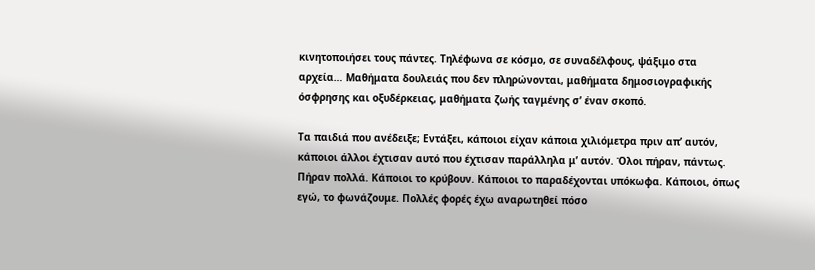κινητοποιήσει τους πάντες. Τηλέφωνα σε κόσμο, σε συναδέλφους, ψάξιμο στα αρχεία… Μαθήματα δουλειάς που δεν πληρώνονται, μαθήματα δημοσιογραφικής όσφρησης και οξυδέρκειας, μαθήματα ζωής ταγμένης σ’ έναν σκοπό.

Τα παιδιά που ανέδειξε; Εντάξει, κάποιοι είχαν κάποια χιλιόμετρα πριν απ’ αυτόν, κάποιοι άλλοι έχτισαν αυτό που έχτισαν παράλληλα μ’ αυτόν. Όλοι πήραν, πάντως. Πήραν πολλά. Κάποιοι το κρύβουν. Κάποιοι το παραδέχονται υπόκωφα. Κάποιοι, όπως εγώ, το φωνάζουμε. Πολλές φορές έχω αναρωτηθεί πόσο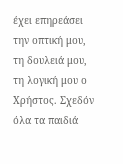έχει επηρεάσει την οπτική μου, τη δουλειά μου, τη λογική μου ο Χρήστος. Σχεδόν όλα τα παιδιά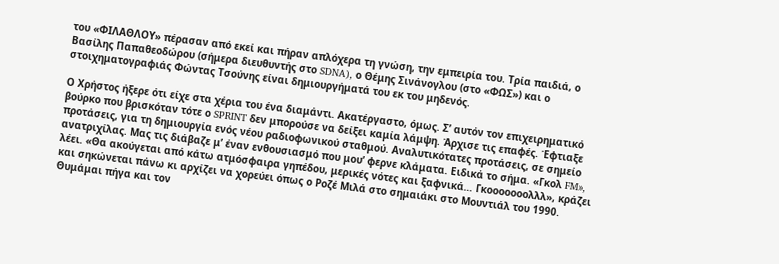του «ΦΙΛΑΘΛΟΥ» πέρασαν από εκεί και πήραν απλόχερα τη γνώση, την εμπειρία του. Τρία παιδιά, ο Βασίλης Παπαθεοδώρου (σήμερα διευθυντής στο SDNA), ο Θέμης Σινάνογλου (στο «ΦΩΣ») και ο στοιχηματογραφιάς Φώντας Τσούνης είναι δημιουργήματά του εκ του μηδενός.

Ο Χρήστος ήξερε ότι είχε στα χέρια του ένα διαμάντι. Ακατέργαστο, όμως. Σ’ αυτόν τον επιχειρηματικό βούρκο που βρισκόταν τότε ο SPRINT δεν μπορούσε να δείξει καμία λάμψη. Άρχισε τις επαφές. Έφτιαξε προτάσεις, για τη δημιουργία ενός νέου ραδιοφωνικού σταθμού. Αναλυτικότατες προτάσεις, σε σημείο ανατριχίλας. Μας τις διάβαζε μ’ έναν ενθουσιασμό που μου’ φερνε κλάματα. Ειδικά το σήμα. «Γκολ FM», λέει. «Θα ακούγεται από κάτω ατμόσφαιρα γηπέδου, μερικές νότες και ξαφνικά… Γκοοοοοοολλλ», κράζει και σηκώνεται πάνω κι αρχίζει να χορεύει όπως ο Ροζέ Μιλά στο σημαιάκι στο Μουντιάλ του 1990. Θυμάμαι πήγα και τον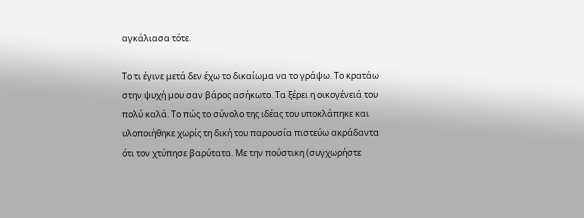αγκάλιασα τότε.

Το τι έγινε μετά δεν έχω το δικαίωμα να το γράψω. Το κρατάω στην ψυχή μου σαν βάρος ασήκωτο. Τα ξέρει η οικογένειά του πολύ καλά. Το πώς το σύνολο της ιδέας του υποκλάπηκε και υλοποιήθηκε χωρίς τη δική του παρουσία πιστεύω ακράδαντα ότι τον χτύπησε βαρύτατα. Με την πούστικη (συγχωρήστε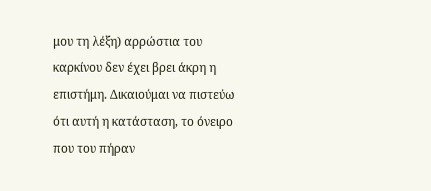μου τη λέξη) αρρώστια του καρκίνου δεν έχει βρει άκρη η επιστήμη. Δικαιούμαι να πιστεύω ότι αυτή η κατάσταση, το όνειρο που του πήραν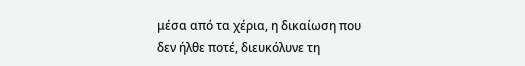μέσα από τα χέρια, η δικαίωση που δεν ήλθε ποτέ, διευκόλυνε τη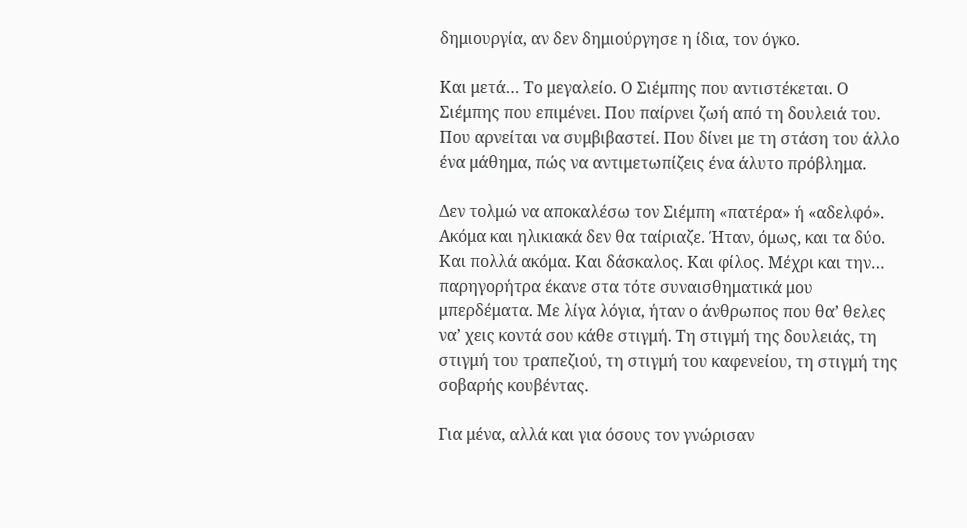δημιουργία, αν δεν δημιούργησε η ίδια, τον όγκο.

Και μετά… Το μεγαλείο. Ο Σιέμπης που αντιστέκεται. Ο Σιέμπης που επιμένει. Που παίρνει ζωή από τη δουλειά του. Που αρνείται να συμβιβαστεί. Που δίνει με τη στάση του άλλο ένα μάθημα, πώς να αντιμετωπίζεις ένα άλυτο πρόβλημα.

Δεν τολμώ να αποκαλέσω τον Σιέμπη «πατέρα» ή «αδελφό». Ακόμα και ηλικιακά δεν θα ταίριαζε. Ήταν, όμως, και τα δύο. Και πολλά ακόμα. Και δάσκαλος. Και φίλος. Μέχρι και την… παρηγορήτρα έκανε στα τότε συναισθηματικά μου μπερδέματα. Με λίγα λόγια, ήταν ο άνθρωπος που θα’ θελες να’ χεις κοντά σου κάθε στιγμή. Τη στιγμή της δουλειάς, τη στιγμή του τραπεζιού, τη στιγμή του καφενείου, τη στιγμή της σοβαρής κουβέντας.

Για μένα, αλλά και για όσους τον γνώρισαν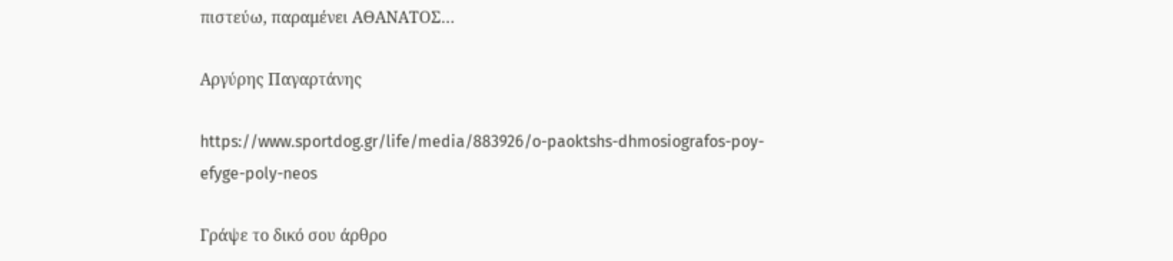πιστεύω, παραμένει ΑΘΑΝΑΤΟΣ…

Αργύρης Παγαρτάνης

https://www.sportdog.gr/life/media/883926/o-paoktshs-dhmosiografos-poy-efyge-poly-neos

Γράψε το δικό σου άρθρο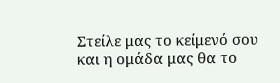Στείλε μας το κείμενό σου και η ομάδα μας θα το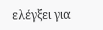ελέγξει για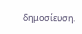δημοσίευση.